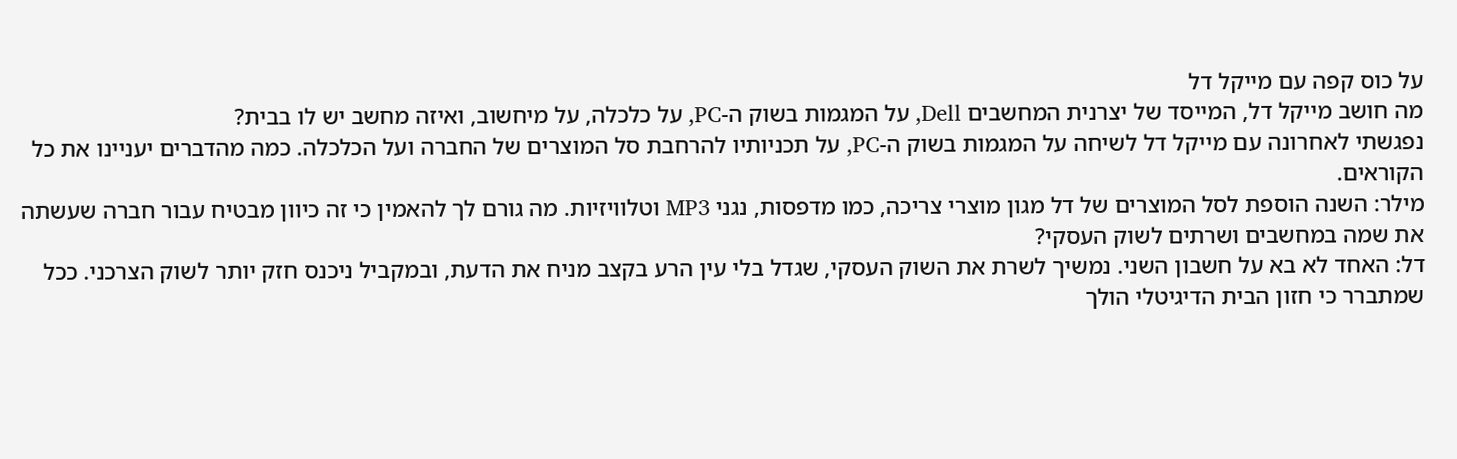על כוס קפה עם מייקל דל
מה חושב מייקל דל, המייסד של יצרנית המחשבים Dell, על המגמות בשוק ה-PC, על כלכלה, על מיחשוב, ואיזה מחשב יש לו בבית?
נפגשתי לאחרונה עם מייקל דל לשיחה על המגמות בשוק ה-PC, על תכניותיו להרחבת סל המוצרים של החברה ועל הכלכלה. כמה מהדברים יעניינו את כל הקוראים.
מילר: השנה הוספת לסל המוצרים של דל מגון מוצרי צריכה, כמו מדפסות, נגני MP3 וטלוויזיות. מה גורם לך להאמין כי זה כיוון מבטיח עבור חברה שעשתה את שמה במחשבים ושרתים לשוק העסקי?
דל: האחד לא בא על חשבון השני. נמשיך לשרת את השוק העסקי, שגדל בלי עין הרע בקצב מניח את הדעת, ובמקביל ניכנס חזק יותר לשוק הצרכני. ככל שמתברר כי חזון הבית הדיגיטלי הולך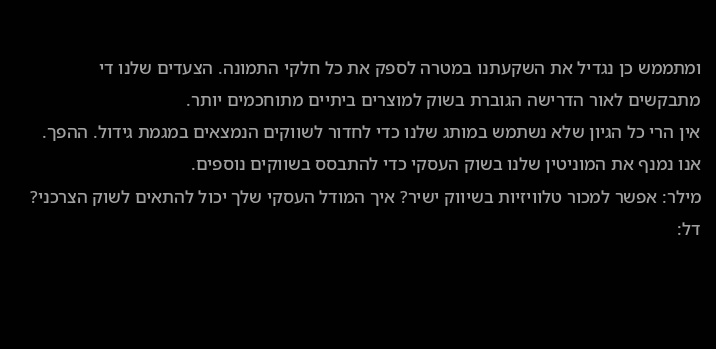ומתממש כן נגדיל את השקעתנו במטרה לספק את כל חלקי התמונה. הצעדים שלנו די מתבקשים לאור הדרישה הגוברת בשוק למוצרים ביתיים מתוחכמים יותר.
אין הרי כל הגיון שלא נשתמש במותג שלנו כדי לחדור לשווקים הנמצאים במגמת גידול. ההפך. אנו נמנף את המוניטין שלנו בשוק העסקי כדי להתבסס בשווקים נוספים.
מילר: אפשר למכור טלוויזיות בשיווק ישיר? איך המודל העסקי שלך יכול להתאים לשוק הצרכני?
דל: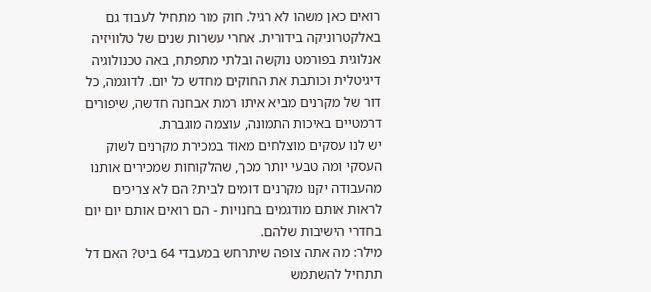רואים כאן משהו לא רגיל. חוק מור מתחיל לעבוד גם באלקטרוניקה בידורית. אחרי עשרות שנים של טלוויזיה אנלוגית בפורמט נוקשה ובלתי מתפתח, באה טכנולוגיה דיגיטלית וכותבת את החוקים מחדש כל יום. לדוגמה, כל דור של מקרנים מביא איתו רמת אבחנה חדשה, שיפורים דרמטיים באיכות התמונה, עוצמה מוגברת.
יש לנו עסקים מוצלחים מאוד במכירת מקרנים לשוק העסקי ומה טבעי יותר מכך, שהלקוחות שמכירים אותנו מהעבודה יקנו מקרנים דומים לבית? הם לא צריכים לראות אותם מודגמים בחנויות - הם רואים אותם יום יום בחדרי הישיבות שלהם.
מילר: מה אתה צופה שיתרחש במעבדי 64 ביט? האם דל תתחיל להשתמש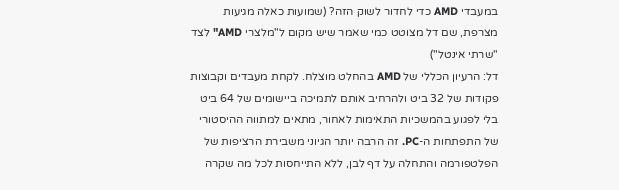במעבדי AMD כדי לחדור לשוק הזה? (שמועות כאלה מגיעות מצרפת, שם דל מצוטט כמי שאמר שיש מקום ל"מלצרי AMD" לצד "שרתי אינטל")
דל: הרעיון הכללי של AMD בהחלט מוצלח. לקחת מעבדים וקבוצות פקודות של 32 ביט ולהרחיב אותם לתמיכה ביישומים של 64 ביט בלי לפגוע בהמשכיות התאימות לאחור, מתאים למתווה ההיסטורי של התפתחות ה-PC. זה הרבה יותר הגיוני משבירת הרציפות של הפלטפורמה והתחלה על דף לבן, ללא התייחסות לכל מה שקרה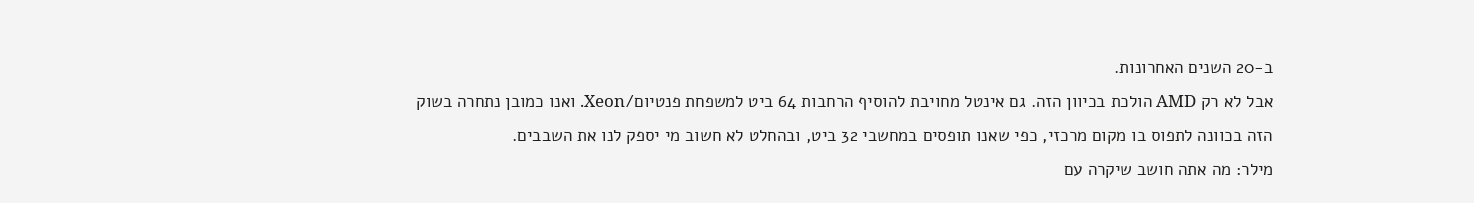ב-20 השנים האחרונות.
אבל לא רק AMD הולכת בכיוון הזה. גם אינטל מחויבת להוסיף הרחבות 64 ביט למשפחת פנטיום/Xeon. ואנו כמובן נתחרה בשוק הזה בכוונה לתפוס בו מקום מרכזי, כפי שאנו תופסים במחשבי 32 ביט, ובהחלט לא חשוב מי יספק לנו את השבבים.
מילר: מה אתה חושב שיקרה עם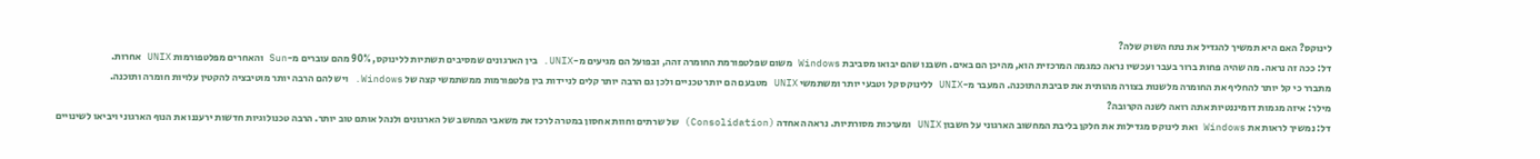לינוקס? האם היא תמשיך להגדיל את נתח השוק שלה?
דל: ככה זה נראה. מה שהיה פחות ברור בעבר ועכשיו נראה כמגמה המרכזית הוא, מהיכן הם באים. חשבנו שהם יבואו מסביבת Windows משום שפלטפורמת החומרה זהה, ובפועל הם מגיעים מ-UNIX. בין הארגונים שמסיבים תשתיות ללינוקס, 90% מהם עוברים מ-Sun והאחרים מפלטפורמות UNIX אחרות.
מתברר כי קל יותר להחליף את החומרה מלשנות בצורה מהותית את סביבת התוכנה. המעבר מ-UNIX ללינוקס קל וטבעי יותר ומשתמשי UNIX מטבעם הם יותר טכניים ולכן גם הרבה יותר קלים לניידות בין פלטפורמות ממשתמשי קצה של Windows. ויש להם הרבה יותר מוטיבציה להקטין עלויות חומרה ותוכנה.
מילר: איזה מגמות דומיננטיות אתה רואה לשנה הקרובה?
דל: נמשיך לראות את Windows ואת לינוקס מגדילות את חלקן בליבת המחשוב הארגוני על חשבון UNIX ומערכות מסורתיות. נראה האחדה (Consolidation) של שרתים וחוות אחסון במטרה לרכז את משאבי המחשב של הארגונים ולנהל אותם טוב יותר. הרבה טכנולוגיות חדשות ירעננו את הנוף הארגוני ויביאו לשינויים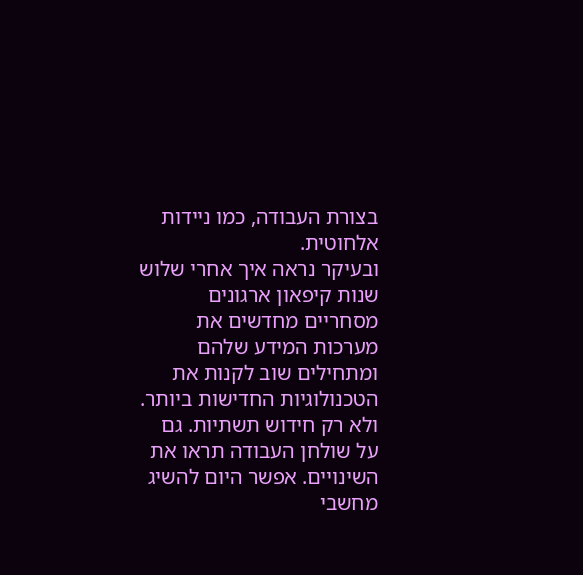בצורת העבודה, כמו ניידות אלחוטית.
ובעיקר נראה איך אחרי שלוש שנות קיפאון ארגונים מסחריים מחדשים את מערכות המידע שלהם ומתחילים שוב לקנות את הטכנולוגיות החדישות ביותר. ולא רק חידוש תשתיות. גם על שולחן העבודה תראו את השינויים. אפשר היום להשיג מחשבי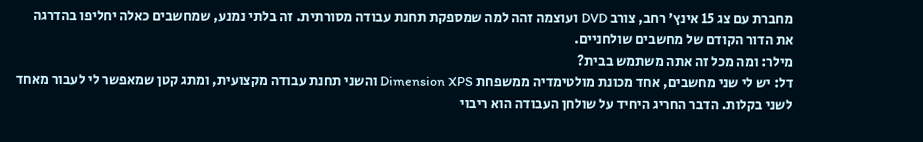מחברת עם צג 15 אינץ' רחב, צורב DVD ועוצמה זהה למה שמספקת תחנת עבודה מסורתית. זה בלתי נמנע, שמחשבים כאלה יחליפו בהדרגה את הדור הקודם של מחשבים שולחניים.
מילר: ומה מכל זה אתה משתמש בבית?
דל: יש לי שני מחשבים, אחד מכונת מולטימדיה ממשפחת Dimension XPS והשני תחנת עבודה מקצועית, ומתג קטן שמאפשר לי לעבור מאחד לשני בקלות. הדבר החריג היחיד על שולחן העבודה הוא ריבוי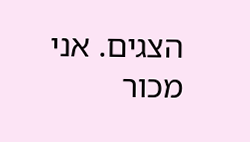הצגים. אני מכור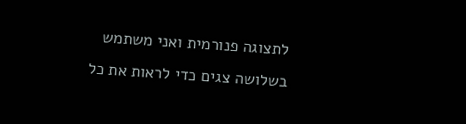לתצוגה פנורמית ואני משתמש בשלושה צגים כדי לראות את כל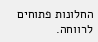החלונות פתוחים לרווחה.